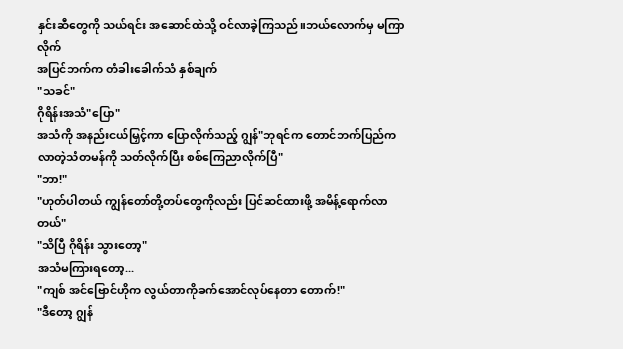နှင်းဆီတွေကို သယ်ရင်း အဆောင်ထဲသို့ ဝင်လာခဲ့ကြသည်။ဘယ်လောက်မှ မကြာလိုက်
အပြင်ဘက်က တံခါးခေါက်သံ နှစ်ချက်
"သခင်"
ဂိုရိန်းအသံ"ပြော"
အသံကို အနည်းငယ်မြှင့်ကာ ပြောလိုက်သည့် ဂျွန်"ဘုရင်က တောင်ဘက်ပြည်ကလာတဲ့သံတမန်ကို သတ်လိုက်ပြီး စစ်ကြေညာလိုက်ပြီ"
"ဘာ!"
"ဟုတ်ပါတယ် ကျွန်တော်တို့တပ်တွေကိုလည်း ပြင်ဆင်ထားဖို့ အမိန့်ရောက်လာတယ်"
"သိပြီ ဂိုရိန်း သွားတော့"
အသံမကြားရတော့...
"ကျစ် အင်ဗြောင်ဟိုက လွယ်တာကိုခက်အောင်လုပ်နေတာ တောက်!"
"ဒီတော့ ဂျွန်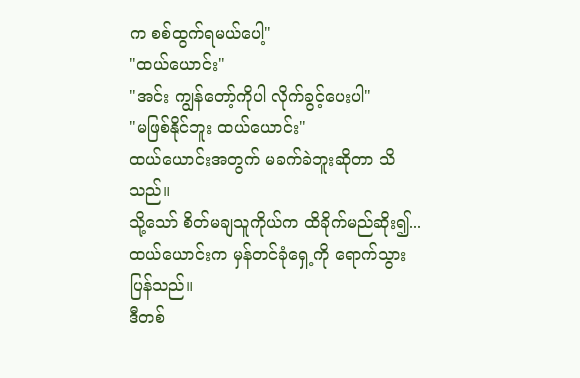က စစ်ထွက်ရမယ်ပေါ့"
"ထယ်ယောင်း"
"အင်း ကျွန်တော့်ကိုပါ လိုက်ခွင့်ပေးပါ"
"မဖြစ်နိုင်ဘူး ထယ်ယောင်း"
ထယ်ယောင်းအတွက် မခက်ခဲဘူးဆိုတာ သိသည်။
သို့သော် စိတ်မချသူကိုယ်က ထိခိုက်မည်ဆိုး၍...ထယ်ယောင်းက မှန်တင်ခုံရှေ့ကို ရောက်သွားပြန်သည်။
ဒီတစ်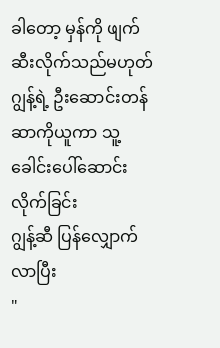ခါတော့ မှန်ကို ဖျက်ဆီးလိုက်သည်မဟုတ်
ဂျွန့်ရဲ့ ဦးဆောင်းတန်ဆာကိုယူကာ သူ့ခေါင်းပေါ်ဆောင်းလိုက်ခြင်း
ဂျွန့်ဆီ ပြန်လျှောက်လာပြီး
"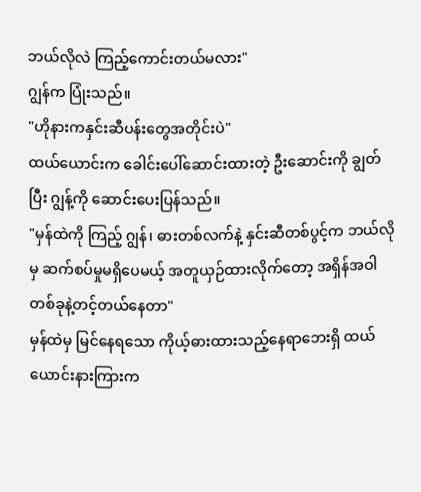ဘယ်လိုလဲ ကြည့်ကောင်းတယ်မလား"
ဂျွန်က ပြုံးသည်။
"ဟိုနားကနှင်းဆီပန်းတွေအတိုင်းပဲ"
ထယ်ယောင်းက ခေါင်းပေါ်ဆောင်းထားတဲ့ ဦးဆောင်းကို ချွတ်ပြီး ဂျွန့်ကို ဆောင်းပေးပြန်သည်။
"မှန်ထဲကို ကြည့် ဂျွန်၊ ဓားတစ်လက်နဲ့ နှင်းဆီတစ်ပွင့်က ဘယ်လိုမှ ဆက်စပ်မှုမရှိပေမယ့် အတူယှဉ်ထားလိုက်တော့ အရှိန်အဝါတစ်ခုနဲ့တင့်တယ်နေတာ"
မှန်ထဲမှ မြင်နေရသော ကိုယ့်ဓားထားသည့်နေရာဘေးရှိ ထယ်ယောင်းနားကြားက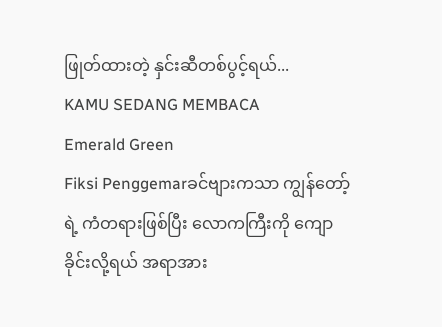ဖြုတ်ထားတဲ့ နှင်းဆီတစ်ပွင့်ရယ်...
KAMU SEDANG MEMBACA
Emerald Green
Fiksi Penggemarခင်ဗျားကသာ ကျွန်တော့်ရဲ့ ကံတရားဖြစ်ပြီး လောကကြီးကို ကျောခိုင်းလို့ရယ် အရာအား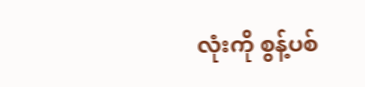လုံးကို စွန့်ပစ်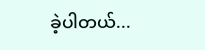ခဲ့ပါတယ်...